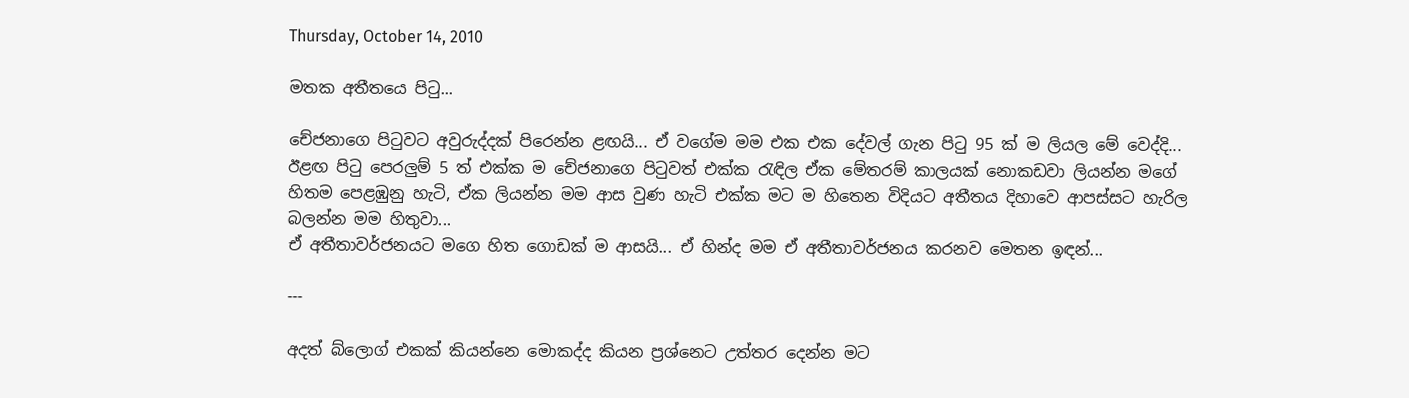Thursday, October 14, 2010

මතක අතීතයෙ පිටු...

චේජනාගෙ පි‍ටුවට අවුරුද්දක් පිරෙන්න ළඟයි... ඒ වගේම මම එක එක දේවල් ගැන පි‍ටු 95 ක් ම ලියල මේ වෙද්දි... ඊළඟ පි‍ටු පෙරලුම් 5 ත් එක්ක ම චේජනාගෙ පි‍ටුවත් එක්ක ‍රැඳිල ඒක මේතරම් කාලයක් නොකඩවා ලියන්න මගේ හිතම පෙළඹුනු හැටි, ඒක ලියන්න මම ආස වුණ හැටි එක්ක මට ම හිතෙන විදියට අතීතය දිහාවෙ ආපස්සට හැරිල බලන්න මම හිතුවා...
ඒ අතීතාවර්ජනයට මගෙ හිත ගොඩක් ම ආසයි... ඒ හින්ද මම ඒ අතීතාවර්ජනය කරනව මෙතන ඉඳන්...

---

අදත් බ්ලොග් එකක් කියන්නෙ මොකද්ද කියන ප්‍රශ්නෙට උත්තර දෙන්න මට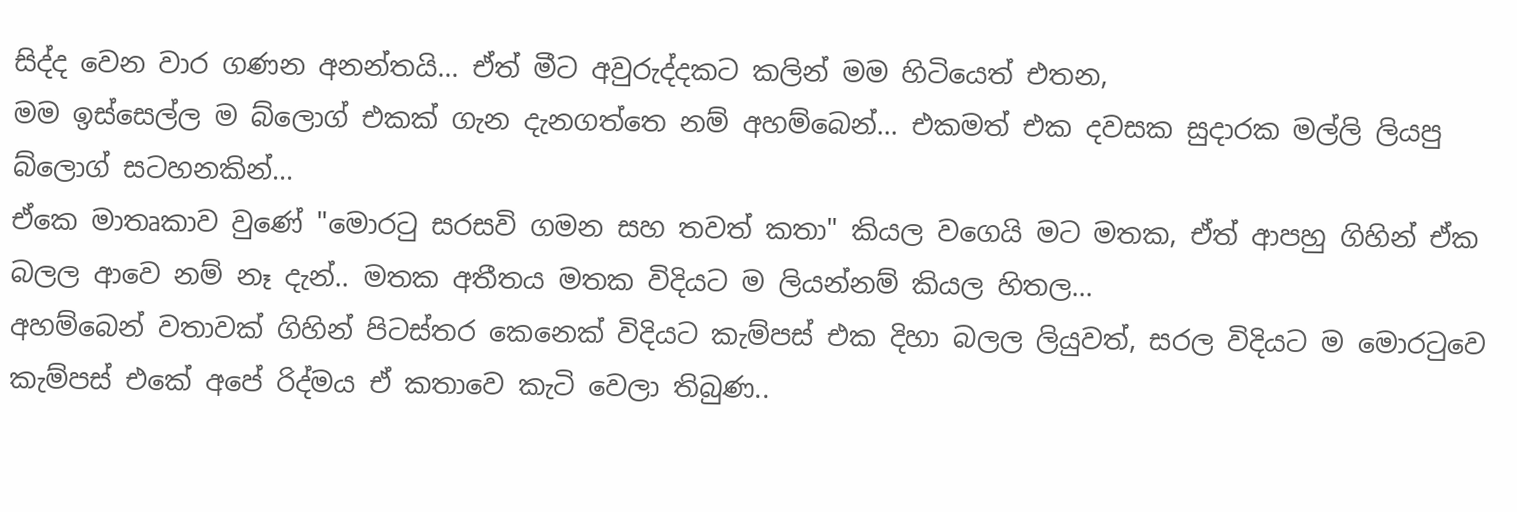සිද්ද වෙන වාර ගණන අනන්තයි... ඒත් මීට අවුරුද්දකට කලින් මම හිටියෙත් එතන,
මම ඉස්සෙල්ල ම බ්ලොග් එකක් ගැන දැනගත්තෙ නම් අහම්බෙන්... එකමත් එක දවසක සුදාරක මල්ලි ලියපු බ්ලොග් සටහනකින්...
ඒකෙ මාතෘකාව වුණේ "මොර‍ටු සරසවි ගමන සහ තවත් කතා" කියල වගෙයි මට මතක, ඒත් ආපහු ගිහින් ඒක බලල ආවෙ නම් නෑ දැන්.. මතක අතීතය මතක විදියට ම ලියන්නම් කියල හිතල...
අහම්බෙන් වතාවක් ගිහින් පිටස්තර කෙනෙක් විදියට කැම්පස් එක දිහා බලල ලියුවත්, සරල විදියට ම මොර‍ටුවෙ කැම්පස් එකේ අපේ රිද්මය ඒ කතාවෙ කැටි වෙලා තිබුණ..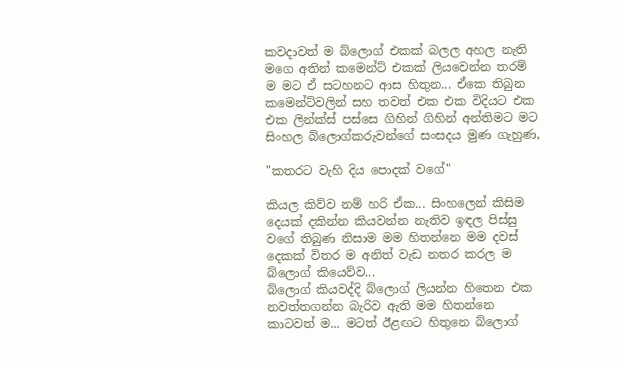කවදාවත් ම බ්ලොග් එකක් බලල අහල නැති මගෙ අතින් කමෙන්ට් එකක් ලියවෙන්න තරම් ම මට ඒ සටහනට ආස හිතුන... ඒකෙ තිබුන කමෙන්ට්වලින් සහ තවත් එක එක විදියට එක එක ලින්ක්ස් පස්සෙ ගිහින් ගිහින් අන්තිමට මට සිංහල බ්ලොග්කරුවන්ගේ සංසදය මුණ ගැහුණ,

"කතරට වැහි දිය පොදක් වගේ"

කියල කිව්ව නම් හරි ඒක... සිංහලෙන් කිසිම දෙයක් දකින්න කියවන්න නැතිව ඉඳල පිස්සු වගේ තිබුණ නිසාම මම හිතන්නෙ මම දවස් දෙකක් විතර ම අනිත් වැඩ නතර කරල ම බ්ලොග් කියෙව්ව...
බ්ලොග් කියවද්දි බ්ලොග් ලියන්න හිතෙන එක නවත්තගන්න බැරිව ඇති මම හිතන්නෙ කාටවත් ම... මටත් ඊළඟට හිතුනෙ බ්ලොග්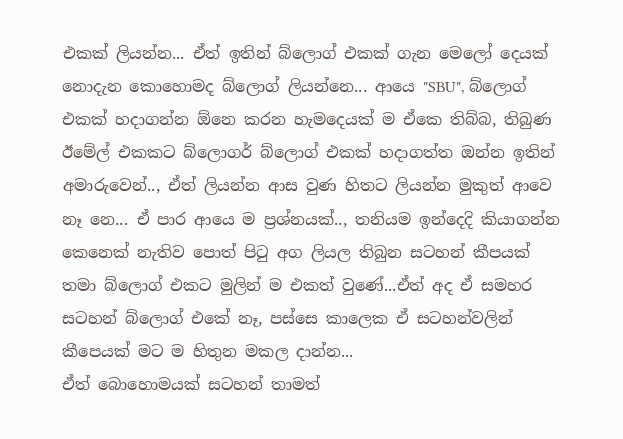එකක් ලියන්න... ඒත් ඉතින් බ්ලොග් එකක් ගැන මෙලෝ දෙයක් නොදැන කොහොමද බ්ලොග් ලියන්නෙ... ආයෙ "SBU", බ්ලොග් එකක් හදාගන්න ඕනෙ කරන හැමදෙයක් ම ඒකෙ තිබ්බ, තිබුණ ඊමේල් එකකට බ්ලොගර් බ්ලොග් එකක් හදාගත්ත ඔන්න ඉතින් අමාරුවෙන්.., ඒත් ලියන්න ආස වුණ හිතට ලියන්න මුකුත් ආවෙ නෑ නෙ... ඒ පාර ආයෙ ම ප්‍රශ්නයක්.., තනියම ඉන්දෙදි කියාගන්න කෙනෙක් නැතිව පොත් පි‍ටු අග ලියල තිබුන සටහන් කීපයක් තමා බ්ලොග් එකට මුලින් ම එකත් වුණේ...ඒත් අද ඒ සමහර සටහන් බ්ලොග් එකේ නෑ, පස්සෙ කාලෙක ඒ සටහන්වලින් කීපෙයක් මට ම හිතුන මකල දාන්න...
ඒත් බොහොමයක් සටහන් තාමත්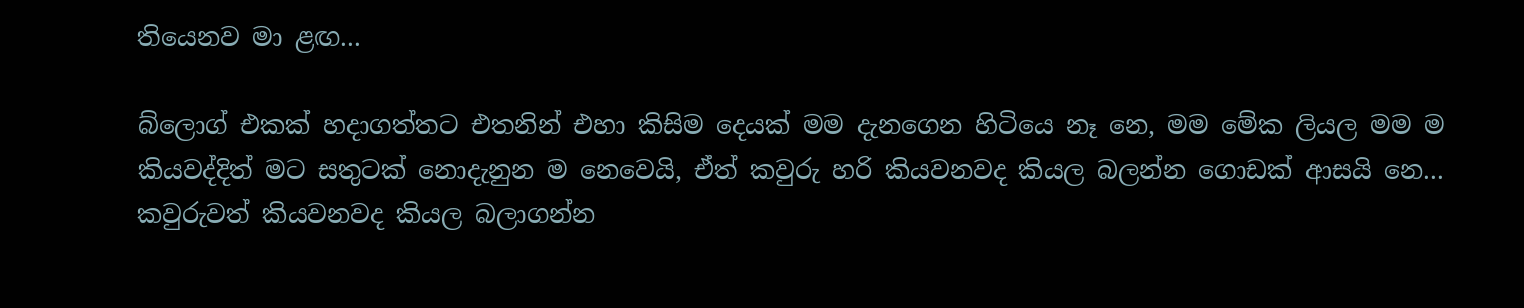තියෙනව මා ළඟ...

බ්ලොග් එකක් හදාගත්තට එතනින් එහා කිසිම දෙයක් මම දැනගෙන හිටියෙ නෑ නෙ, මම මේක ලියල මම ම කියවද්දිත් මට සතුටක් නොදැනුන ම නෙවෙයි, ඒත් කවුරු හරි කියවනවද කියල බලන්න ගොඩක් ආසයි නෙ... කවුරුවත් කියවනවද කියල බලාගන්න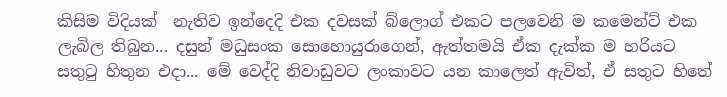කිසිම විදියක්  නැතිව ඉන්දෙදි එක දවසක් බ්ලොග් එකට පලවෙනි ම කමෙන්ට් එක ලැබිල තිබුන... දසුන් මධුසංක සොහොයුරාගෙන්, ඇත්තමයි ඒක දැක්ක ම හරියට සතු‍ටු හිතුන එදා... මේ වෙද්දි නිවාඩුවට ලංකාවට යන කාලෙත් ඇවිත්, ඒ සතුට හිතේ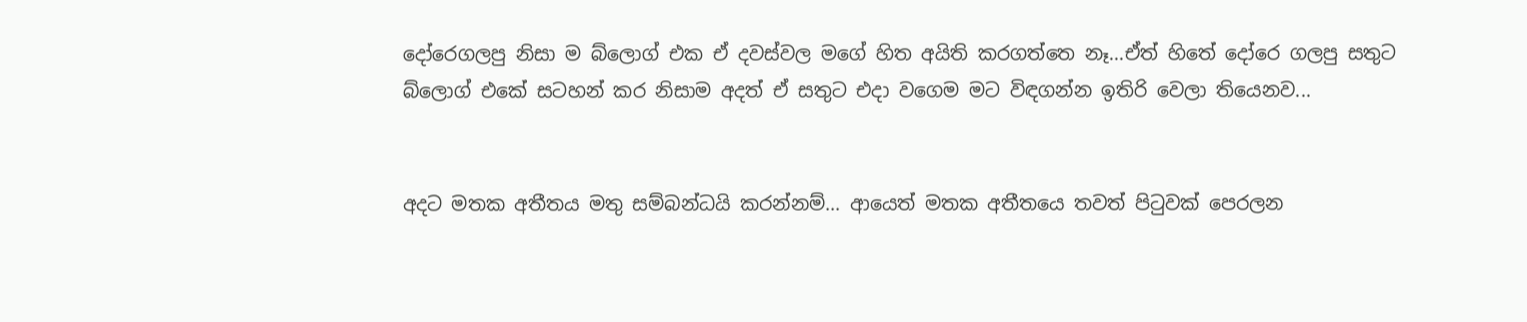දෝරෙගලපු නිසා ම බ්ලොග් එක ඒ දවස්වල මගේ හිත අයිති කරගත්තෙ නෑ...ඒත් හිතේ දෝරෙ ගලපු සතුට බ්ලොග් එකේ සටහන් කර නිසාම අදත් ඒ සතුට එදා වගෙම මට විඳගන්න ඉතිරි වෙලා තියෙනව...


අදට මතක අතීතය මතු සම්බන්ධයි කරන්නම්... ආයෙත් මතක අතීතයෙ තවත් පිටුවක් පෙරලන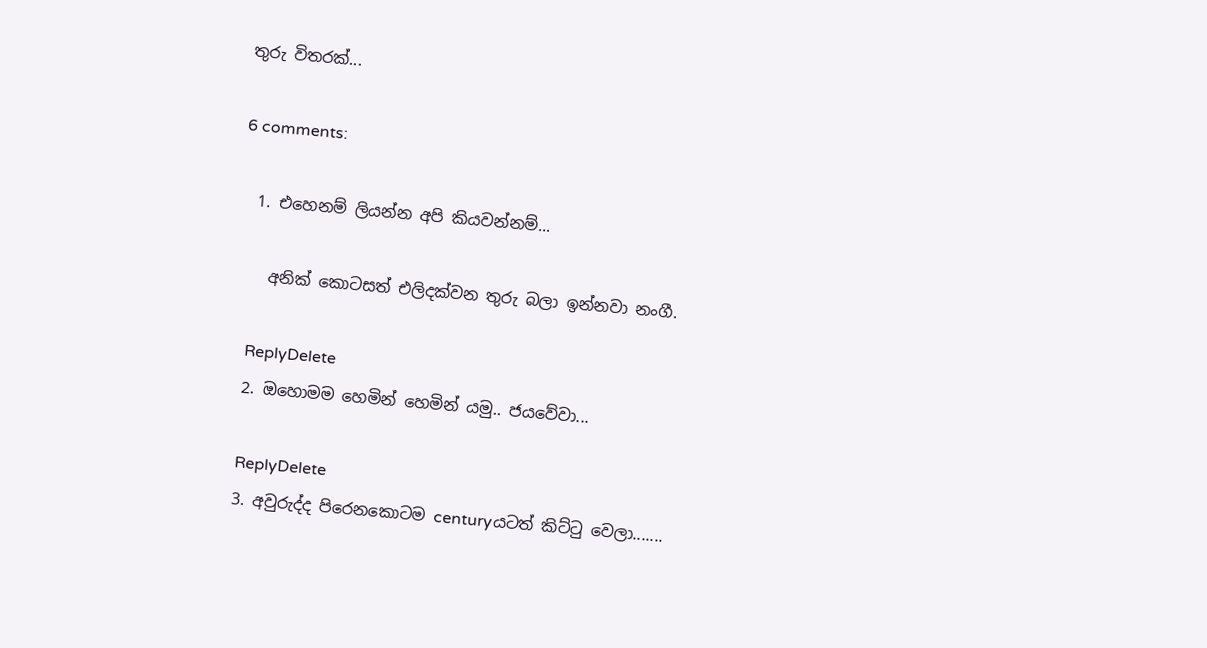තුරු විතරක්...

6 comments:

  1. එහෙනම් ලියන්න අපි කියවන්නම්...

    අනික් කොටසත් එලිදක්වන තුරු බලා ඉන්නවා නංගී.

    ReplyDelete
  2. ඔහොමම හෙමින් හෙමින් යමු.. ජයවේවා...

    ReplyDelete
  3. අවුරුද්ද පිරෙනකොටම centuryයටත් කිට්ටු වෙලා.......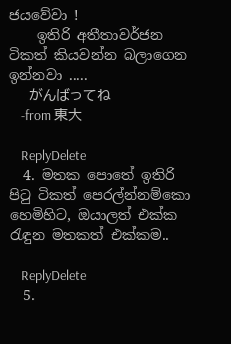ජයවේවා !
    ඉතිරි අතීතාවර්ජන ටිකත් කියවන්න බලාගෙන ඉන්නවා .....
    がんばってね
    -from 東大

    ReplyDelete
  4. මතක පොතේ ඉතිරි පිටු ටිකත් පෙරල්න්නම්කො හෙමිහිට, ඔයාලත් එක්ක රැඳුන මතකත් එක්කම..

    ReplyDelete
  5.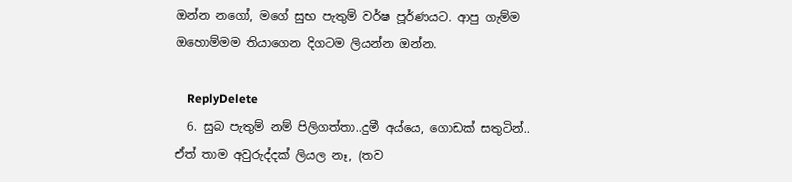ඔන්න නගෝ, මගේ සුභ පැතුම් වර්ෂ පූර්ණයට. ආපු ගැම්ම ඔහොම්මම තියාගෙන දිගටම ලියන්න ඔන්න.

    ReplyDelete
  6. සුබ පැතුම් නම් පිලිගත්තා..දුමී අය්යෙ, ගොඩක් සතුටින්.. ඒත් තාම අවුරුද්දක් ලියල නෑ, (තව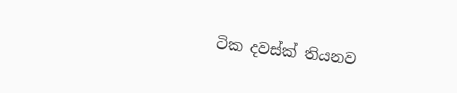ටික දවස්ක් තියනව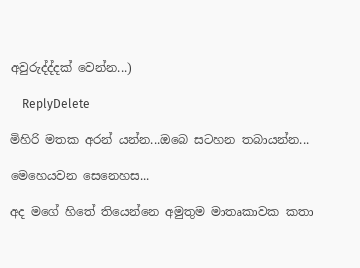අවුරුද්ද්දක් වෙන්න...)

    ReplyDelete

මිහිරි මතක අරන් යන්න...ඔබෙ සටහන තබායන්න...

මෙහෙයවන සෙනෙහස...

අද මගේ හිතේ තියෙන්නෙ අමුතුම මාතෘකාවක කතා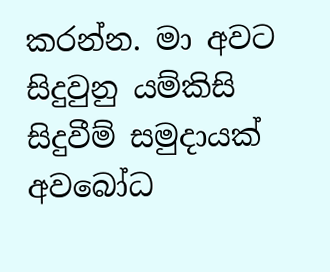කරන්න. මා අවට සිදුවුනු යම්කිසි සිදුවීම් සමුදායක් අවබෝධ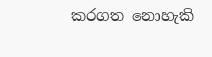කරගත නොහැකි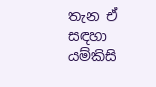තැන ඒ සඳහා යම්කිසි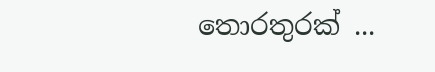තොරතුරක් ...